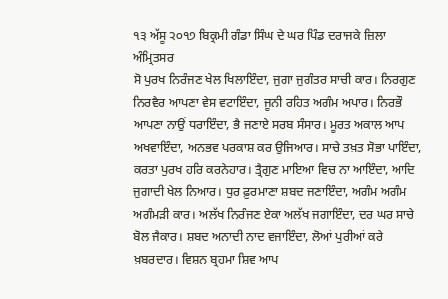੧੩ ਅੱਸੂ ੨੦੧੭ ਬਿਕ੍ਰਮੀ ਗੰਡਾ ਸਿੰਘ ਦੇ ਘਰ ਪਿੰਡ ਦਰਾਜਕੇ ਜ਼ਿਲਾ ਅੰਮ੍ਰਿਤਸਰ
ਸੋ ਪੁਰਖ ਨਿਰੰਜਣ ਖੇਲ ਖਿਲਾਇੰਦਾ, ਜੁਗਾ ਜੁਗੰਤਰ ਸਾਚੀ ਕਾਰ। ਨਿਰਗੁਣ ਨਿਰਵੈਰ ਆਪਣਾ ਵੇਸ ਵਟਾਇੰਦਾ, ਜੂਨੀ ਰਹਿਤ ਅਗੰਮ ਅਪਾਰ। ਨਿਰਭੌ ਆਪਣਾ ਨਾਉਂ ਧਰਾਇੰਦਾ, ਭੈ ਜਣਾਏ ਸਰਬ ਸੰਸਾਰ। ਮੂਰਤ ਅਕਾਲ ਆਪ ਅਖਵਾਇੰਦਾ, ਅਨਭਵ ਪਰਕਾਸ਼ ਕਰ ਉਜਿਆਰ। ਸਾਚੇ ਤਖ਼ਤ ਸੋਭਾ ਪਾਇੰਦਾ, ਕਰਤਾ ਪੁਰਖ ਹਰਿ ਕਰਨੇਹਾਰ। ਤ੍ਰੈਗੁਣ ਮਾਇਆ ਵਿਚ ਨਾ ਆਇੰਦਾ, ਆਦਿ ਜੁਗਾਦੀ ਖੇਲ ਨਿਆਰ। ਧੁਰ ਫ਼ੁਰਮਾਣਾ ਸ਼ਬਦ ਜਣਾਇੰਦਾ, ਅਗੰਮ ਅਗੰਮ ਅਗੰਮੜੀ ਕਾਰ। ਅਲੱਖ ਨਿਰੰਜਣ ਏਕਾ ਅਲੱਖ ਜਗਾਇੰਦਾ, ਦਰ ਘਰ ਸਾਚੇ ਬੋਲ ਜੈਕਾਰ। ਸ਼ਬਦ ਅਨਾਦੀ ਨਾਦ ਵਜਾਇੰਦਾ, ਲੋਆਂ ਪੁਰੀਆਂ ਕਰੇ ਖ਼ਬਰਦਾਰ। ਵਿਸ਼ਨ ਬ੍ਰਹਮਾ ਸ਼ਿਵ ਆਪ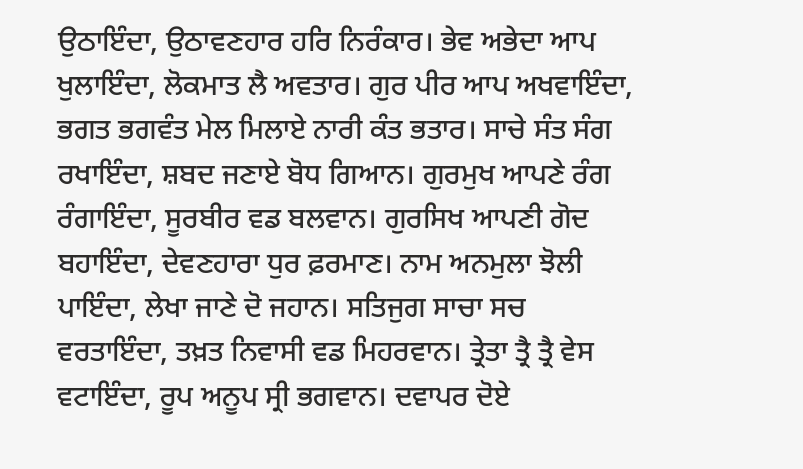ਉਠਾਇੰਦਾ, ਉਠਾਵਣਹਾਰ ਹਰਿ ਨਿਰੰਕਾਰ। ਭੇਵ ਅਭੇਦਾ ਆਪ ਖੁਲਾਇੰਦਾ, ਲੋਕਮਾਤ ਲੈ ਅਵਤਾਰ। ਗੁਰ ਪੀਰ ਆਪ ਅਖਵਾਇੰਦਾ, ਭਗਤ ਭਗਵੰਤ ਮੇਲ ਮਿਲਾਏ ਨਾਰੀ ਕੰਤ ਭਤਾਰ। ਸਾਚੇ ਸੰਤ ਸੰਗ ਰਖਾਇੰਦਾ, ਸ਼ਬਦ ਜਣਾਏ ਬੋਧ ਗਿਆਨ। ਗੁਰਮੁਖ ਆਪਣੇ ਰੰਗ ਰੰਗਾਇੰਦਾ, ਸੂਰਬੀਰ ਵਡ ਬਲਵਾਨ। ਗੁਰਸਿਖ ਆਪਣੀ ਗੋਦ ਬਹਾਇੰਦਾ, ਦੇਵਣਹਾਰਾ ਧੁਰ ਫ਼ਰਮਾਣ। ਨਾਮ ਅਨਮੁਲਾ ਝੋਲੀ ਪਾਇੰਦਾ, ਲੇਖਾ ਜਾਣੇ ਦੋ ਜਹਾਨ। ਸਤਿਜੁਗ ਸਾਚਾ ਸਚ ਵਰਤਾਇੰਦਾ, ਤਖ਼ਤ ਨਿਵਾਸੀ ਵਡ ਮਿਹਰਵਾਨ। ਤ੍ਰੇਤਾ ਤ੍ਰੈ ਤ੍ਰੈ ਵੇਸ ਵਟਾਇੰਦਾ, ਰੂਪ ਅਨੂਪ ਸ੍ਰੀ ਭਗਵਾਨ। ਦਵਾਪਰ ਦੋਏ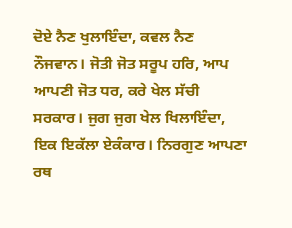ਦੋਏ ਨੈਣ ਖੁਲਾਇੰਦਾ, ਕਵਲ ਨੈਣ ਨੌਜਵਾਨ। ਜੋਤੀ ਜੋਤ ਸਰੂਪ ਹਰਿ, ਆਪ ਆਪਣੀ ਜੋਤ ਧਰ, ਕਰੇ ਖੇਲ ਸੱਚੀ ਸਰਕਾਰ। ਜੁਗ ਜੁਗ ਖੇਲ ਖਿਲਾਇੰਦਾ, ਇਕ ਇਕੱਲਾ ਏਕੰਕਾਰ। ਨਿਰਗੁਣ ਆਪਣਾ ਰਥ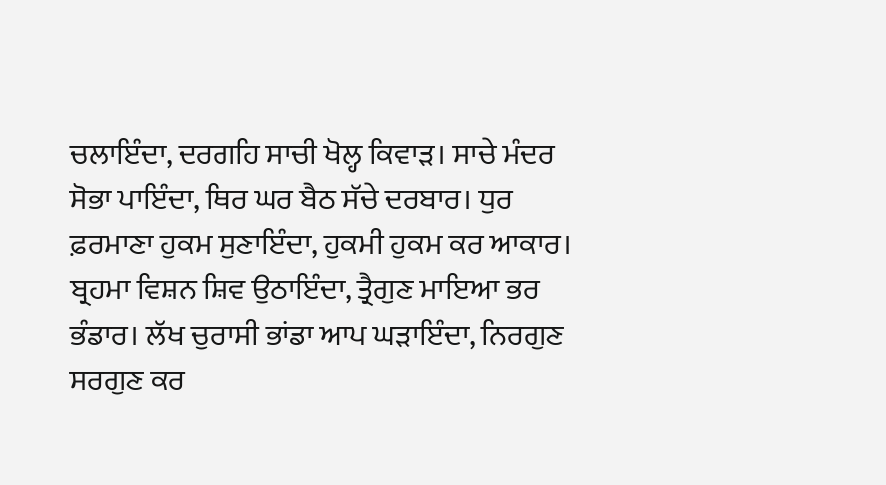ਚਲਾਇੰਦਾ, ਦਰਗਹਿ ਸਾਚੀ ਖੋਲ੍ਹ ਕਿਵਾੜ। ਸਾਚੇ ਮੰਦਰ ਸੋਭਾ ਪਾਇੰਦਾ, ਥਿਰ ਘਰ ਬੈਠ ਸੱਚੇ ਦਰਬਾਰ। ਧੁਰ ਫ਼ਰਮਾਣਾ ਹੁਕਮ ਸੁਣਾਇੰਦਾ, ਹੁਕਮੀ ਹੁਕਮ ਕਰ ਆਕਾਰ। ਬ੍ਰਹਮਾ ਵਿਸ਼ਨ ਸ਼ਿਵ ਉਠਾਇੰਦਾ, ਤ੍ਰੈਗੁਣ ਮਾਇਆ ਭਰ ਭੰਡਾਰ। ਲੱਖ ਚੁਰਾਸੀ ਭਾਂਡਾ ਆਪ ਘੜਾਇੰਦਾ, ਨਿਰਗੁਣ ਸਰਗੁਣ ਕਰ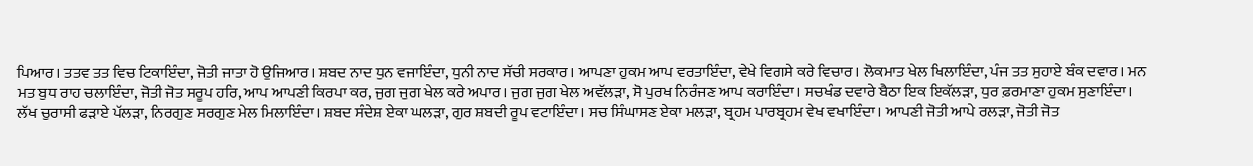ਪਿਆਰ। ਤਤਵ ਤਤ ਵਿਚ ਟਿਕਾਇੰਦਾ, ਜੋਤੀ ਜਾਤਾ ਹੋ ਉਜਿਆਰ। ਸ਼ਬਦ ਨਾਦ ਧੁਨ ਵਜਾਇੰਦਾ, ਧੁਨੀ ਨਾਦ ਸੱਚੀ ਸਰਕਾਰ। ਆਪਣਾ ਹੁਕਮ ਆਪ ਵਰਤਾਇੰਦਾ, ਵੇਖੇ ਵਿਗਸੇ ਕਰੇ ਵਿਚਾਰ। ਲੋਕਮਾਤ ਖੇਲ ਖਿਲਾਇੰਦਾ, ਪੰਜ ਤਤ ਸੁਹਾਏ ਬੰਕ ਦਵਾਰ। ਮਨ ਮਤ ਬੁਧ ਰਾਹ ਚਲਾਇੰਦਾ, ਜੋਤੀ ਜੋਤ ਸਰੂਪ ਹਰਿ, ਆਪ ਆਪਣੀ ਕਿਰਪਾ ਕਰ, ਜੁਗ ਜੁਗ ਖੇਲ ਕਰੇ ਅਪਾਰ। ਜੁਗ ਜੁਗ ਖੇਲ ਅਵੱਲੜਾ, ਸੋ ਪੁਰਖ ਨਿਰੰਜਣ ਆਪ ਕਰਾਇੰਦਾ। ਸਚਖੰਡ ਦਵਾਰੇ ਬੈਠਾ ਇਕ ਇਕੱਲੜਾ, ਧੁਰ ਫ਼ਰਮਾਣਾ ਹੁਕਮ ਸੁਣਾਇੰਦਾ। ਲੱਖ ਚੁਰਾਸੀ ਫੜਾਏ ਪੱਲੜਾ, ਨਿਰਗੁਣ ਸਰਗੁਣ ਮੇਲ ਮਿਲਾਇੰਦਾ। ਸ਼ਬਦ ਸੰਦੇਸ਼ ਏਕਾ ਘਲੜਾ, ਗੁਰ ਸ਼ਬਦੀ ਰੂਪ ਵਟਾਇੰਦਾ। ਸਚ ਸਿੰਘਾਸਣ ਏਕਾ ਮਲੜਾ, ਬ੍ਰਹਮ ਪਾਰਬ੍ਰਹਮ ਵੇਖ ਵਖਾਇੰਦਾ। ਆਪਣੀ ਜੋਤੀ ਆਪੇ ਰਲੜਾ, ਜੋਤੀ ਜੋਤ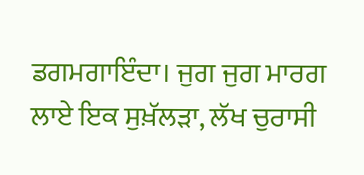ਡਗਮਗਾਇੰਦਾ। ਜੁਗ ਜੁਗ ਮਾਰਗ ਲਾਏ ਇਕ ਸੁਖ਼ੱਲੜਾ, ਲੱਖ ਚੁਰਾਸੀ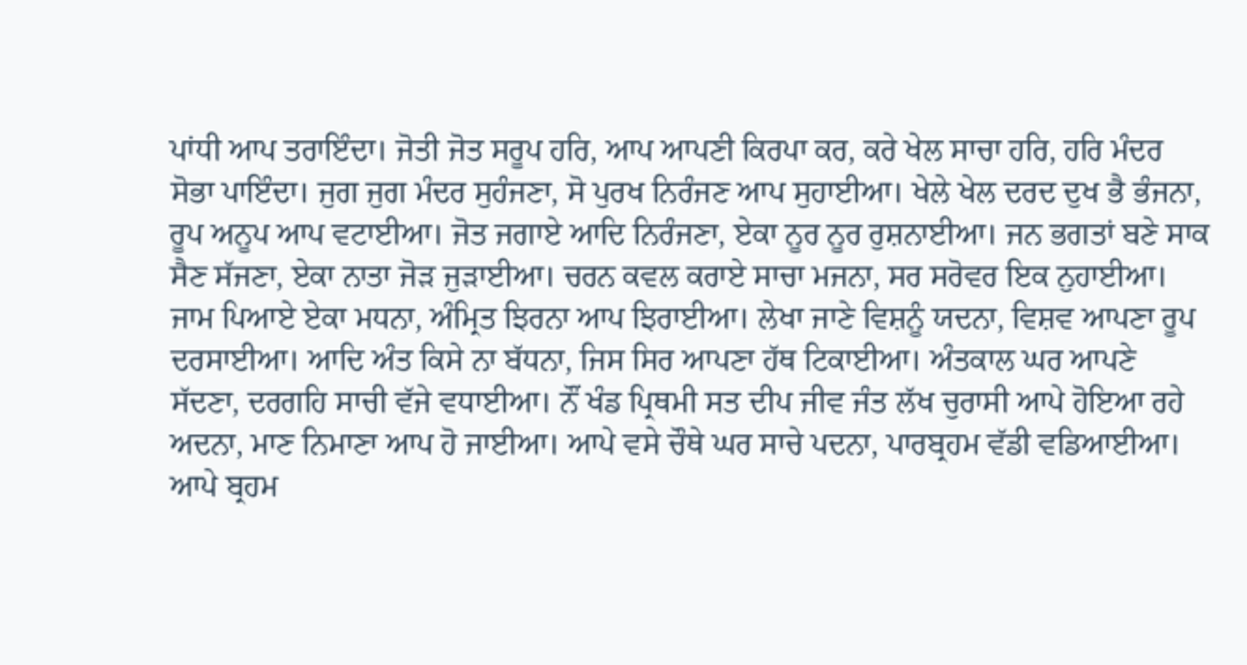ਪਾਂਧੀ ਆਪ ਤਰਾਇੰਦਾ। ਜੋਤੀ ਜੋਤ ਸਰੂਪ ਹਰਿ, ਆਪ ਆਪਣੀ ਕਿਰਪਾ ਕਰ, ਕਰੇ ਖੇਲ ਸਾਚਾ ਹਰਿ, ਹਰਿ ਮੰਦਰ ਸੋਭਾ ਪਾਇੰਦਾ। ਜੁਗ ਜੁਗ ਮੰਦਰ ਸੁਹੰਜਣਾ, ਸੋ ਪੁਰਖ ਨਿਰੰਜਣ ਆਪ ਸੁਹਾਈਆ। ਖੇਲੇ ਖੇਲ ਦਰਦ ਦੁਖ ਭੈ ਭੰਜਨਾ, ਰੂਪ ਅਨੂਪ ਆਪ ਵਟਾਈਆ। ਜੋਤ ਜਗਾਏ ਆਦਿ ਨਿਰੰਜਣਾ, ਏਕਾ ਨੂਰ ਨੂਰ ਰੁਸ਼ਨਾਈਆ। ਜਨ ਭਗਤਾਂ ਬਣੇ ਸਾਕ ਸੈਣ ਸੱਜਣਾ, ਏਕਾ ਨਾਤਾ ਜੋੜ ਜੁੜਾਈਆ। ਚਰਨ ਕਵਲ ਕਰਾਏ ਸਾਚਾ ਮਜਨਾ, ਸਰ ਸਰੋਵਰ ਇਕ ਨੁਹਾਈਆ। ਜਾਮ ਪਿਆਏ ਏਕਾ ਮਧਨਾ, ਅੰਮ੍ਰਿਤ ਝਿਰਨਾ ਆਪ ਝਿਰਾਈਆ। ਲੇਖਾ ਜਾਣੇ ਵਿਸ਼ਨੂੰ ਯਦਨਾ, ਵਿਸ਼ਵ ਆਪਣਾ ਰੂਪ ਦਰਸਾਈਆ। ਆਦਿ ਅੰਤ ਕਿਸੇ ਨਾ ਬੱਧਨਾ, ਜਿਸ ਸਿਰ ਆਪਣਾ ਹੱਥ ਟਿਕਾਈਆ। ਅੰਤਕਾਲ ਘਰ ਆਪਣੇ ਸੱਦਣਾ, ਦਰਗਹਿ ਸਾਚੀ ਵੱਜੇ ਵਧਾਈਆ। ਨੌਂ ਖੰਡ ਪ੍ਰਿਥਮੀ ਸਤ ਦੀਪ ਜੀਵ ਜੰਤ ਲੱਖ ਚੁਰਾਸੀ ਆਪੇ ਹੋਇਆ ਰਹੇ ਅਦਨਾ, ਮਾਣ ਨਿਮਾਣਾ ਆਪ ਹੋ ਜਾਈਆ। ਆਪੇ ਵਸੇ ਚੌਥੇ ਘਰ ਸਾਚੇ ਪਦਨਾ, ਪਾਰਬ੍ਰਹਮ ਵੱਡੀ ਵਡਿਆਈਆ। ਆਪੇ ਬ੍ਰਹਮ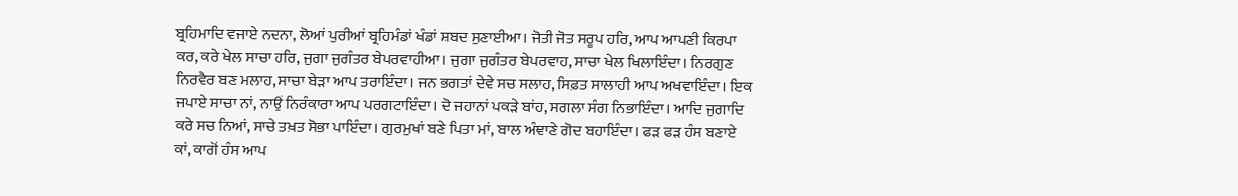ਬ੍ਰਹਿਮਾਦਿ ਵਜਾਏ ਨਦਨਾ, ਲੋਆਂ ਪੁਰੀਆਂ ਬ੍ਰਹਿਮੰਡਾਂ ਖੰਡਾਂ ਸ਼ਬਦ ਸੁਣਾਈਆ। ਜੋਤੀ ਜੋਤ ਸਰੂਪ ਹਰਿ, ਆਪ ਆਪਣੀ ਕਿਰਪਾ ਕਰ, ਕਰੇ ਖੇਲ ਸਾਚਾ ਹਰਿ, ਜੁਗਾ ਜੁਗੰਤਰ ਬੇਪਰਵਾਹੀਆ। ਜੁਗਾ ਜੁਗੰਤਰ ਬੇਪਰਵਾਹ, ਸਾਚਾ ਖੇਲ ਖਿਲਾਇੰਦਾ। ਨਿਰਗੁਣ ਨਿਰਵੈਰ ਬਣ ਮਲਾਹ, ਸਾਚਾ ਬੇੜਾ ਆਪ ਤਰਾਇੰਦਾ। ਜਨ ਭਗਤਾਂ ਦੇਵੇ ਸਚ ਸਲਾਹ, ਸਿਫ਼ਤ ਸਾਲਾਹੀ ਆਪ ਅਖਵਾਇੰਦਾ। ਇਕ ਜਪਾਏ ਸਾਚਾ ਨਾਂ, ਨਾਉਂ ਨਿਰੰਕਾਰਾ ਆਪ ਪਰਗਟਾਇੰਦਾ। ਦੋ ਜਹਾਨਾਂ ਪਕੜੇ ਬਾਂਹ, ਸਗਲਾ ਸੰਗ ਨਿਭਾਇੰਦਾ। ਆਦਿ ਜੁਗਾਦਿ ਕਰੇ ਸਚ ਨਿਆਂ, ਸਾਚੇ ਤਖ਼ਤ ਸੋਭਾ ਪਾਇੰਦਾ। ਗੁਰਮੁਖਾਂ ਬਣੇ ਪਿਤਾ ਮਾਂ, ਬਾਲ ਅੰਞਾਣੇ ਗੋਦ ਬਹਾਇੰਦਾ। ਫੜ ਫੜ ਹੰਸ ਬਣਾਏ ਕਾਂ, ਕਾਗੋਂ ਹੰਸ ਆਪ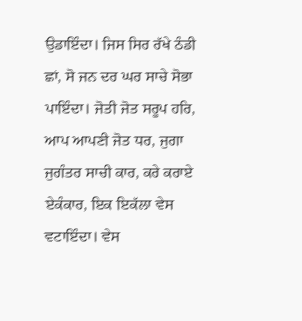ਉਡਾਇੰਦਾ। ਜਿਸ ਸਿਰ ਰੱਖੇ ਠੰਡੀ ਛਾਂ, ਸੋ ਜਨ ਦਰ ਘਰ ਸਾਚੇ ਸੋਭਾ ਪਾਇੰਦਾ। ਜੋਤੀ ਜੋਤ ਸਰੂਪ ਹਰਿ, ਆਪ ਆਪਣੀ ਜੋਤ ਧਰ, ਜੁਗਾ ਜੁਗੰਤਰ ਸਾਚੀ ਕਾਰ, ਕਰੇ ਕਰਾਏ ਏਕੰਕਾਰ, ਇਕ ਇਕੱਲਾ ਵੇਸ ਵਟਾਇੰਦਾ। ਵੇਸ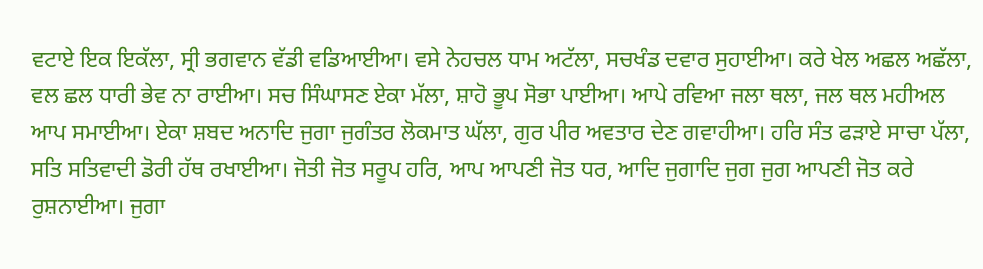ਵਟਾਏ ਇਕ ਇਕੱਲਾ, ਸ੍ਰੀ ਭਗਵਾਨ ਵੱਡੀ ਵਡਿਆਈਆ। ਵਸੇ ਨੇਹਚਲ ਧਾਮ ਅਟੱਲਾ, ਸਚਖੰਡ ਦਵਾਰ ਸੁਹਾਈਆ। ਕਰੇ ਖੇਲ ਅਛਲ ਅਛੱਲਾ, ਵਲ ਛਲ ਧਾਰੀ ਭੇਵ ਨਾ ਰਾਈਆ। ਸਚ ਸਿੰਘਾਸਣ ਏਕਾ ਮੱਲਾ, ਸ਼ਾਹੋ ਭੂਪ ਸੋਭਾ ਪਾਈਆ। ਆਪੇ ਰਵਿਆ ਜਲਾ ਥਲਾ, ਜਲ ਥਲ ਮਹੀਅਲ ਆਪ ਸਮਾਈਆ। ਏਕਾ ਸ਼ਬਦ ਅਨਾਦਿ ਜੁਗਾ ਜੁਗੰਤਰ ਲੋਕਮਾਤ ਘੱਲਾ, ਗੁਰ ਪੀਰ ਅਵਤਾਰ ਦੇਣ ਗਵਾਹੀਆ। ਹਰਿ ਸੰਤ ਫੜਾਏ ਸਾਚਾ ਪੱਲਾ, ਸਤਿ ਸਤਿਵਾਦੀ ਡੋਰੀ ਹੱਥ ਰਖਾਈਆ। ਜੋਤੀ ਜੋਤ ਸਰੂਪ ਹਰਿ, ਆਪ ਆਪਣੀ ਜੋਤ ਧਰ, ਆਦਿ ਜੁਗਾਦਿ ਜੁਗ ਜੁਗ ਆਪਣੀ ਜੋਤ ਕਰੇ ਰੁਸ਼ਨਾਈਆ। ਜੁਗਾ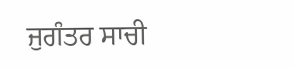ਜੁਗੰਤਰ ਸਾਚੀ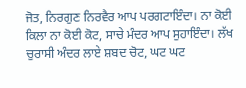ਜੋਤ, ਨਿਰਗੁਣ ਨਿਰਵੈਰ ਆਪ ਪਰਗਟਾਇੰਦਾ। ਨਾ ਕੋਈ ਕਿਲਾ ਨਾ ਕੋਈ ਕੋਟ, ਸਾਚੇ ਮੰਦਰ ਆਪ ਸੁਹਾਇੰਦਾ। ਲੱਖ ਚੁਰਾਸੀ ਅੰਦਰ ਲਾਏ ਸ਼ਬਦ ਚੋਟ, ਘਟ ਘਟ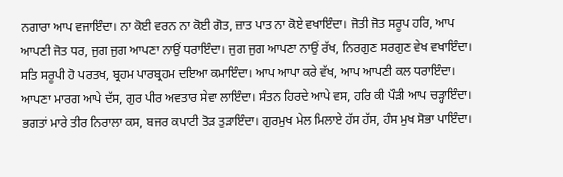ਨਗਾਰਾ ਆਪ ਵਜਾਇੰਦਾ। ਨਾ ਕੋਈ ਵਰਨ ਨਾ ਕੋਈ ਗੋਤ, ਜ਼ਾਤ ਪਾਤ ਨਾ ਕੋਏ ਵਖਾਇੰਦਾ। ਜੋਤੀ ਜੋਤ ਸਰੂਪ ਹਰਿ, ਆਪ ਆਪਣੀ ਜੋਤ ਧਰ, ਜੁਗ ਜੁਗ ਆਪਣਾ ਨਾਉਂ ਧਰਾਇੰਦਾ। ਜੁਗ ਜੁਗ ਆਪਣਾ ਨਾਉਂ ਰੱਖ, ਨਿਰਗੁਣ ਸਰਗੁਣ ਵੇਖ ਵਖਾਇੰਦਾ। ਸਤਿ ਸਰੂਪੀ ਹੋ ਪਰਤਖ, ਬ੍ਰਹਮ ਪਾਰਬ੍ਰਹਮ ਦਇਆ ਕਮਾਇੰਦਾ। ਆਪ ਆਪਾ ਕਰੇ ਵੱਖ, ਆਪ ਆਪਣੀ ਕਲ ਧਰਾਇੰਦਾ। ਆਪਣਾ ਮਾਰਗ ਆਪੇ ਦੱਸ, ਗੁਰ ਪੀਰ ਅਵਤਾਰ ਸੇਵਾ ਲਾਇੰਦਾ। ਸੰਤਨ ਹਿਰਦੇ ਆਪੇ ਵਸ, ਹਰਿ ਕੀ ਪੌੜੀ ਆਪ ਚੜ੍ਹਾਇੰਦਾ। ਭਗਤਾਂ ਮਾਰੇ ਤੀਰ ਨਿਰਾਲਾ ਕਸ, ਬਜਰ ਕਪਾਟੀ ਤੋੜ ਤੁੜਾਇੰਦਾ। ਗੁਰਮੁਖ ਮੇਲ ਮਿਲਾਏ ਹੱਸ ਹੱਸ, ਹੰਸ ਮੁਖ ਸੋਭਾ ਪਾਇੰਦਾ।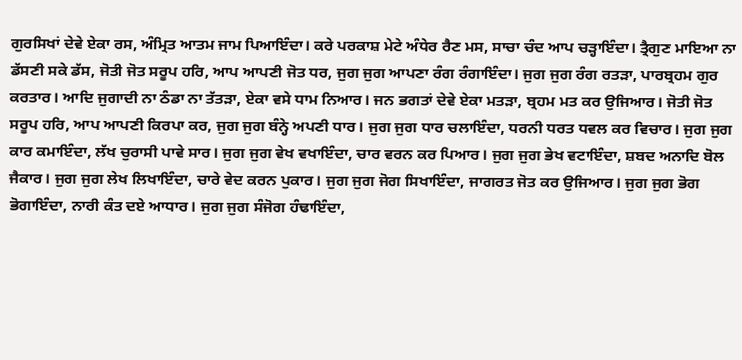ਗੁਰਸਿਖਾਂ ਦੇਵੇ ਏਕਾ ਰਸ, ਅੰਮ੍ਰਿਤ ਆਤਮ ਜਾਮ ਪਿਆਇੰਦਾ। ਕਰੇ ਪਰਕਾਸ਼ ਮੇਟੇ ਅੰਧੇਰ ਰੈਣ ਮਸ, ਸਾਚਾ ਚੰਦ ਆਪ ਚੜ੍ਹਾਇੰਦਾ। ਤ੍ਰੈਗੁਣ ਮਾਇਆ ਨਾ ਡੱਸਣੀ ਸਕੇ ਡੱਸ, ਜੋਤੀ ਜੋਤ ਸਰੂਪ ਹਰਿ, ਆਪ ਆਪਣੀ ਜੋਤ ਧਰ, ਜੁਗ ਜੁਗ ਆਪਣਾ ਰੰਗ ਰੰਗਾਇੰਦਾ। ਜੁਗ ਜੁਗ ਰੰਗ ਰਤੜਾ, ਪਾਰਬ੍ਰਹਮ ਗੁਰ ਕਰਤਾਰ। ਆਦਿ ਜੁਗਾਦੀ ਨਾ ਠੰਡਾ ਨਾ ਤੱਤੜਾ, ਏਕਾ ਵਸੇ ਧਾਮ ਨਿਆਰ। ਜਨ ਭਗਤਾਂ ਦੇਵੇ ਏਕਾ ਮਤੜਾ, ਬ੍ਰਹਮ ਮਤ ਕਰ ਉਜਿਆਰ। ਜੋਤੀ ਜੋਤ ਸਰੂਪ ਹਰਿ, ਆਪ ਆਪਣੀ ਕਿਰਪਾ ਕਰ, ਜੁਗ ਜੁਗ ਬੰਨ੍ਹੇ ਅਪਣੀ ਧਾਰ। ਜੁਗ ਜੁਗ ਧਾਰ ਚਲਾਇੰਦਾ, ਧਰਨੀ ਧਰਤ ਧਵਲ ਕਰ ਵਿਚਾਰ। ਜੁਗ ਜੁਗ ਕਾਰ ਕਮਾਇੰਦਾ, ਲੱਖ ਚੁਰਾਸੀ ਪਾਵੇ ਸਾਰ। ਜੁਗ ਜੁਗ ਵੇਖ ਵਖਾਇੰਦਾ, ਚਾਰ ਵਰਨ ਕਰ ਪਿਆਰ। ਜੁਗ ਜੁਗ ਭੇਖ ਵਟਾਇੰਦਾ, ਸ਼ਬਦ ਅਨਾਦਿ ਬੋਲ ਜੈਕਾਰ। ਜੁਗ ਜੁਗ ਲੇਖ ਲਿਖਾਇੰਦਾ, ਚਾਰੇ ਵੇਦ ਕਰਨ ਪੁਕਾਰ। ਜੁਗ ਜੁਗ ਜੋਗ ਸਿਖਾਇੰਦਾ, ਜਾਗਰਤ ਜੋਤ ਕਰ ਉਜਿਆਰ। ਜੁਗ ਜੁਗ ਭੋਗ ਭੋਗਾਇੰਦਾ, ਨਾਰੀ ਕੰਤ ਦਏ ਆਧਾਰ। ਜੁਗ ਜੁਗ ਸੰਜੋਗ ਹੰਢਾਇੰਦਾ,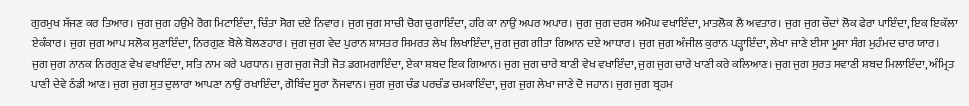ਗੁਰਮੁਖ ਸੱਜਣ ਕਰ ਤਿਆਰ। ਜੁਗ ਜੁਗ ਹਉਮੇ ਰੋਗ ਮਿਟਾਇੰਦਾ, ਚਿੰਤਾ ਸੋਗ ਦਏ ਨਿਵਾਰ। ਜੁਗ ਜੁਗ ਸਾਚੀ ਚੋਗ ਚੁਗਾਇੰਦਾ, ਹਰਿ ਕਾ ਨਾਉਂ ਅਪਰ ਅਪਾਰ। ਜੁਗ ਜੁਗ ਦਰਸ ਅਮੋਘ ਵਖਾਇੰਦਾ, ਮਾਤਲੋਕ ਲੈ ਅਵਤਾਰ। ਜੁਗ ਜੁਗ ਚੌਦਾਂ ਲੋਕ ਫੇਰਾ ਪਾਇੰਦਾ, ਇਕ ਇਕੱਲਾ ਏਕੰਕਾਰ। ਜੁਗ ਜੁਗ ਆਪ ਸਲੋਕ ਸੁਣਾਇੰਦਾ, ਨਿਰਗੁਣ ਬੋਲੇ ਬੋਲਣਹਾਰ। ਜੁਗ ਜੁਗ ਵੇਦ ਪੁਰਾਨ ਸ਼ਾਸਤਰ ਸਿਮਰਤ ਲੇਖ ਲਿਖਾਇੰਦਾ, ਜੁਗ ਜੁਗ ਗੀਤਾ ਗਿਆਨ ਦਏ ਆਧਾਰ। ਜੁਗ ਜੁਗ ਅੰਜੀਲ ਕੁਰਾਨ ਪੜ੍ਹਾਇੰਦਾ, ਲੇਖਾ ਜਾਣੇ ਈਸਾ ਮੂਸਾ ਸੰਗ ਮੁਹੰਮਦ ਚਾਰ ਯਾਰ। ਜੁਗ ਜੁਗ ਨਾਨਕ ਨਿਰਗੁਣ ਵੇਖ ਵਖਾਇੰਦਾ, ਸਤਿ ਨਾਮ ਕਰੇ ਪਰਧਾਨ। ਜੁਗ ਜੁਗ ਜੋਤੀ ਜੋਤ ਡਗਮਗਾਇੰਦਾ, ਏਕਾ ਸ਼ਬਦ ਇਕ ਗਿਆਨ। ਜੁਗ ਜੁਗ ਚਾਰੇ ਬਾਣੀ ਵੇਖ ਵਖਾਇੰਦਾ, ਜੁਗ ਜੁਗ ਚਾਰੇ ਖਾਣੀ ਕਰੇ ਕਲਿਆਣ। ਜੁਗ ਜੁਗ ਸੁਰਤ ਸਵਾਣੀ ਸ਼ਬਦ ਮਿਲਾਇੰਦਾ, ਅੰਮ੍ਰਿਤ ਪਾਣੀ ਦੇਵੇ ਠੰਡੀ ਆਣ। ਜੁਗ ਜੁਗ ਸੁਤ ਦੁਲਾਰਾ ਆਪਣਾ ਨਾਉਂ ਰਖਾਇੰਦਾ, ਗੋਬਿੰਦ ਸੂਰਾ ਨੌਜਵਾਨ। ਜੁਗ ਜੁਗ ਚੰਡ ਪਰਚੰਡ ਚਮਕਾਇੰਦਾ, ਜੁਗ ਜੁਗ ਲੇਖਾ ਜਾਣੇ ਦੋ ਜਹਾਨ। ਜੁਗ ਜੁਗ ਬ੍ਰਹਮ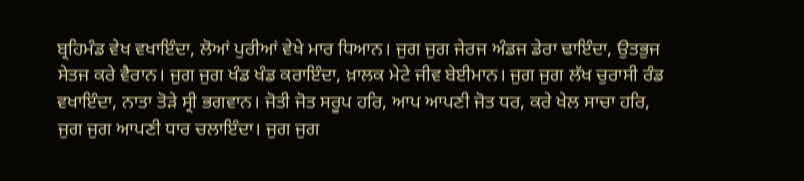ਬ੍ਰਹਿਮੰਡ ਵੇਖ ਵਖਾਇੰਦਾ, ਲੋਆਂ ਪੁਰੀਆਂ ਵੇਖੇ ਮਾਰ ਧਿਆਨ। ਜੁਗ ਜੁਗ ਜੇਰਜ ਅੰਡਜ ਡੇਰਾ ਢਾਇੰਦਾ, ਉਤਭੁਜ ਸੇਤਜ ਕਰੇ ਵੈਰਾਨ। ਜੁਗ ਜੁਗ ਖੰਡ ਖੰਡ ਕਰਾਇੰਦਾ, ਖ਼ਾਲਕ ਮੇਟੇ ਜੀਵ ਬੇਈਮਾਨ। ਜੁਗ ਜੁਗ ਲੱਖ ਚੁਰਾਸੀ ਰੰਡ ਵਖਾਇੰਦਾ, ਨਾਤਾ ਤੋੜੇ ਸ੍ਰੀ ਭਗਵਾਨ। ਜੋਤੀ ਜੋਤ ਸਰੂਪ ਹਰਿ, ਆਪ ਆਪਣੀ ਜੋਤ ਧਰ, ਕਰੇ ਖੇਲ ਸਾਚਾ ਹਰਿ, ਜੁਗ ਜੁਗ ਆਪਣੀ ਧਾਰ ਚਲਾਇੰਦਾ। ਜੁਗ ਜੁਗ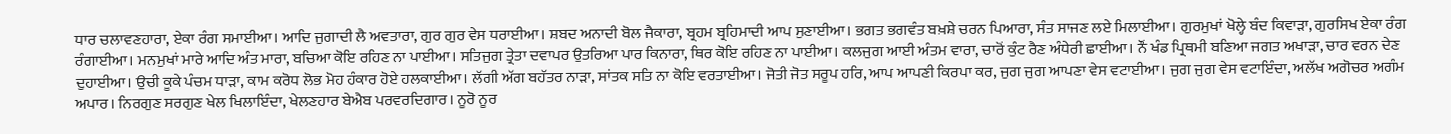ਧਾਰ ਚਲਾਵਣਹਾਰਾ, ਏਕਾ ਰੰਗ ਸਮਾਈਆ। ਆਦਿ ਜੁਗਾਦੀ ਲੈ ਅਵਤਾਰਾ, ਗੁਰ ਗੁਰ ਵੇਸ ਧਰਾਈਆ। ਸ਼ਬਦ ਅਨਾਦੀ ਬੋਲ ਜੈਕਾਰਾ, ਬ੍ਰਹਮ ਬ੍ਰਹਿਮਾਦੀ ਆਪ ਸੁਣਾਈਆ। ਭਗਤ ਭਗਵੰਤ ਬਖ਼ਸ਼ੇ ਚਰਨ ਪਿਆਰਾ, ਸੰਤ ਸਾਜਣ ਲਏ ਮਿਲਾਈਆ। ਗੁਰਮੁਖਾਂ ਖੋਲ੍ਹੇ ਬੰਦ ਕਿਵਾੜਾ, ਗੁਰਸਿਖ ਏਕਾ ਰੰਗ ਰੰਗਾਈਆ। ਮਨਮੁਖਾਂ ਮਾਰੇ ਆਦਿ ਅੰਤ ਮਾਰਾ, ਬਚਿਆ ਕੋਇ ਰਹਿਣ ਨਾ ਪਾਈਆ। ਸਤਿਜੁਗ ਤ੍ਰੇਤਾ ਦਵਾਪਰ ਉਤਰਿਆ ਪਾਰ ਕਿਨਾਰਾ, ਥਿਰ ਕੋਇ ਰਹਿਣ ਨਾ ਪਾਈਆ। ਕਲਜੁਗ ਆਈ ਅੰਤਮ ਵਾਰਾ, ਚਾਰੋਂ ਕੁੰਟ ਰੈਣ ਅੰਧੇਰੀ ਛਾਈਆ। ਨੌਂ ਖੰਡ ਪ੍ਰਿਥਮੀ ਬਣਿਆ ਜਗਤ ਅਖਾੜਾ, ਚਾਰ ਵਰਨ ਦੇਣ ਦੁਹਾਈਆ। ਉਚੀ ਕੂਕੇ ਪੰਚਮ ਧਾੜਾ, ਕਾਮ ਕਰੋਧ ਲੋਭ ਮੋਹ ਹੰਕਾਰ ਹੋਏ ਹਲਕਾਈਆ। ਲੱਗੀ ਅੱਗ ਬਹੱਤਰ ਨਾੜਾ, ਸਾਂਤਕ ਸਤਿ ਨਾ ਕੋਇ ਵਰਤਾਈਆ। ਜੋਤੀ ਜੋਤ ਸਰੂਪ ਹਰਿ, ਆਪ ਆਪਣੀ ਕਿਰਪਾ ਕਰ, ਜੁਗ ਜੁਗ ਆਪਣਾ ਵੇਸ ਵਟਾਈਆ। ਜੁਗ ਜੁਗ ਵੇਸ ਵਟਾਇੰਦਾ, ਅਲੱਖ ਅਗੋਚਰ ਅਗੰਮ ਅਪਾਰ। ਨਿਰਗੁਣ ਸਰਗੁਣ ਖੇਲ ਖਿਲਾਇੰਦਾ, ਖੇਲਣਹਾਰ ਬੇਐਬ ਪਰਵਰਦਿਗਾਰ। ਨੂਰੋ ਨੂਰ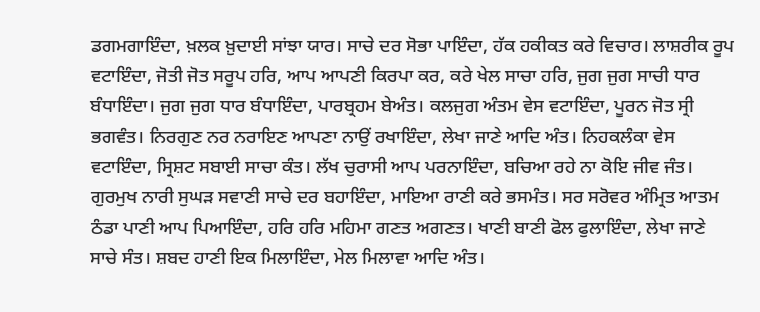ਡਗਮਗਾਇੰਦਾ, ਖ਼ਲਕ ਖ਼ੁਦਾਈ ਸਾਂਝਾ ਯਾਰ। ਸਾਚੇ ਦਰ ਸੋਭਾ ਪਾਇੰਦਾ, ਹੱਕ ਹਕੀਕਤ ਕਰੇ ਵਿਚਾਰ। ਲਾਸ਼ਰੀਕ ਰੂਪ ਵਟਾਇੰਦਾ, ਜੋਤੀ ਜੋਤ ਸਰੂਪ ਹਰਿ, ਆਪ ਆਪਣੀ ਕਿਰਪਾ ਕਰ, ਕਰੇ ਖੇਲ ਸਾਚਾ ਹਰਿ, ਜੁਗ ਜੁਗ ਸਾਚੀ ਧਾਰ ਬੰਧਾਇੰਦਾ। ਜੁਗ ਜੁਗ ਧਾਰ ਬੰਧਾਇੰਦਾ, ਪਾਰਬ੍ਰਹਮ ਬੇਅੰਤ। ਕਲਜੁਗ ਅੰਤਮ ਵੇਸ ਵਟਾਇੰਦਾ, ਪੂਰਨ ਜੋਤ ਸ੍ਰੀ ਭਗਵੰਤ। ਨਿਰਗੁਣ ਨਰ ਨਰਾਇਣ ਆਪਣਾ ਨਾਉਂ ਰਖਾਇੰਦਾ, ਲੇਖਾ ਜਾਣੇ ਆਦਿ ਅੰਤ। ਨਿਹਕਲੰਕਾ ਵੇਸ ਵਟਾਇੰਦਾ, ਸ੍ਰਿਸ਼ਟ ਸਬਾਈ ਸਾਚਾ ਕੰਤ। ਲੱਖ ਚੁਰਾਸੀ ਆਪ ਪਰਨਾਇੰਦਾ, ਬਚਿਆ ਰਹੇ ਨਾ ਕੋਇ ਜੀਵ ਜੰਤ। ਗੁਰਮੁਖ ਨਾਰੀ ਸੁਘੜ ਸਵਾਣੀ ਸਾਚੇ ਦਰ ਬਹਾਇੰਦਾ, ਮਾਇਆ ਰਾਣੀ ਕਰੇ ਭਸਮੰਤ। ਸਰ ਸਰੋਵਰ ਅੰਮ੍ਰਿਤ ਆਤਮ ਠੰਡਾ ਪਾਣੀ ਆਪ ਪਿਆਇੰਦਾ, ਹਰਿ ਹਰਿ ਮਹਿਮਾ ਗਣਤ ਅਗਣਤ। ਖਾਣੀ ਬਾਣੀ ਫੋਲ ਫੁਲਾਇੰਦਾ, ਲੇਖਾ ਜਾਣੇ ਸਾਚੇ ਸੰਤ। ਸ਼ਬਦ ਹਾਣੀ ਇਕ ਮਿਲਾਇੰਦਾ, ਮੇਲ ਮਿਲਾਵਾ ਆਦਿ ਅੰਤ।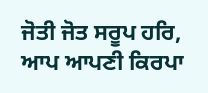ਜੋਤੀ ਜੋਤ ਸਰੂਪ ਹਰਿ, ਆਪ ਆਪਣੀ ਕਿਰਪਾ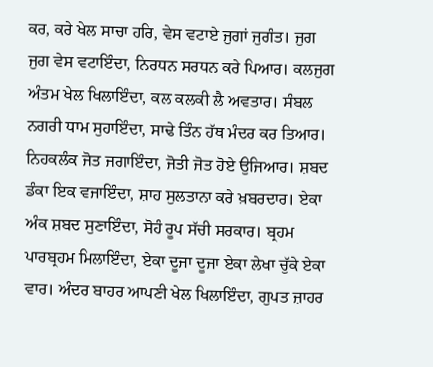ਕਰ, ਕਰੇ ਖੇਲ ਸਾਚਾ ਹਰਿ, ਵੇਸ ਵਟਾਏ ਜੁਗਾਂ ਜੁਗੰਤ। ਜੁਗ ਜੁਗ ਵੇਸ ਵਟਾਇੰਦਾ, ਨਿਰਧਨ ਸਰਧਨ ਕਰੇ ਪਿਆਰ। ਕਲਜੁਗ ਅੰਤਮ ਖੇਲ ਖਿਲਾਇੰਦਾ, ਕਲ ਕਲਕੀ ਲੈ ਅਵਤਾਰ। ਸੰਬਲ ਨਗਰੀ ਧਾਮ ਸੁਹਾਇੰਦਾ, ਸਾਢੇ ਤਿੰਨ ਹੱਥ ਮੰਦਰ ਕਰ ਤਿਆਰ। ਨਿਹਕਲੰਕ ਜੋਤ ਜਗਾਇੰਦਾ, ਜੋਤੀ ਜੋਤ ਹੋਏ ਉਜਿਆਰ। ਸ਼ਬਦ ਡੰਕਾ ਇਕ ਵਜਾਇੰਦਾ, ਸ਼ਾਹ ਸੁਲਤਾਨਾ ਕਰੇ ਖ਼ਬਰਦਾਰ। ਏਕਾ ਅੰਕ ਸ਼ਬਦ ਸੁਣਾਇੰਦਾ, ਸੋਹੰ ਰੂਪ ਸੱਚੀ ਸਰਕਾਰ। ਬ੍ਰਹਮ ਪਾਰਬ੍ਰਹਮ ਮਿਲਾਇੰਦਾ, ਏਕਾ ਦੂਜਾ ਦੂਜਾ ਏਕਾ ਲੇਖਾ ਚੁੱਕੇ ਏਕਾ ਵਾਰ। ਅੰਦਰ ਬਾਹਰ ਆਪਣੀ ਖੇਲ ਖਿਲਾਇੰਦਾ, ਗੁਪਤ ਜ਼ਾਹਰ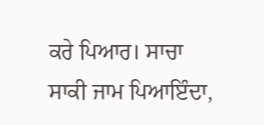ਕਰੇ ਪਿਆਰ। ਸਾਚਾ ਸਾਕੀ ਜਾਮ ਪਿਆਇੰਦਾ,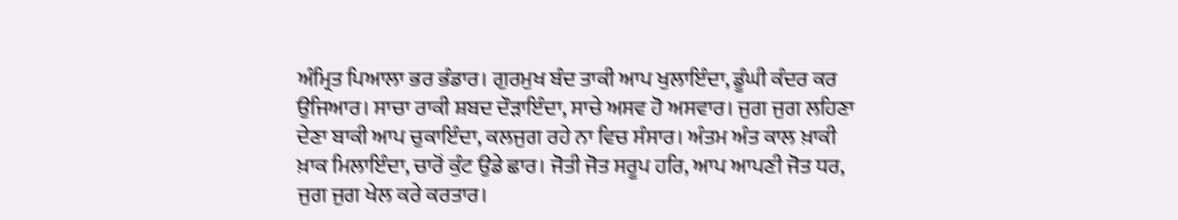ਅੰਮ੍ਰਿਤ ਪਿਆਲਾ ਭਰ ਭੰਡਾਰ। ਗੁਰਮੁਖ ਬੰਦ ਤਾਕੀ ਆਪ ਖੁਲਾਇੰਦਾ, ਡੂੰਘੀ ਕੰਦਰ ਕਰ ਉਜਿਆਰ। ਸਾਚਾ ਰਾਕੀ ਸ਼ਬਦ ਦੌੜਾਇੰਦਾ, ਸਾਚੇ ਅਸਵ ਹੋ ਅਸਵਾਰ। ਜੁਗ ਜੁਗ ਲਹਿਣਾ ਦੇਣਾ ਬਾਕੀ ਆਪ ਚੁਕਾਇੰਦਾ, ਕਲਜੁਗ ਰਹੇ ਨਾ ਵਿਚ ਸੰਸਾਰ। ਅੰਤਮ ਅੰਤ ਕਾਲ ਖ਼ਾਕੀ ਖ਼ਾਕ ਮਿਲਾਇੰਦਾ, ਚਾਰੋਂ ਕੁੰਟ ਉਡੇ ਛਾਰ। ਜੋਤੀ ਜੋਤ ਸਰੂਪ ਹਰਿ, ਆਪ ਆਪਣੀ ਜੋਤ ਧਰ, ਜੁਗ ਜੁਗ ਖੇਲ ਕਰੇ ਕਰਤਾਰ।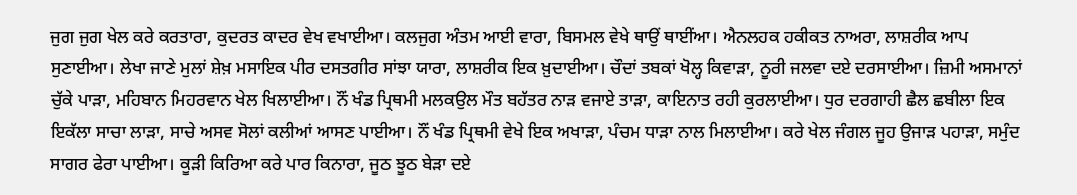ਜੁਗ ਜੁਗ ਖੇਲ ਕਰੇ ਕਰਤਾਰਾ, ਕੁਦਰਤ ਕਾਦਰ ਵੇਖ ਵਖਾਈਆ। ਕਲਜੁਗ ਅੰਤਮ ਆਈ ਵਾਰਾ, ਬਿਸਮਲ ਵੇਖੇ ਥਾਉਂ ਥਾਈਂਆ। ਐਨਲਹਕ ਹਕੀਕਤ ਨਾਅਰਾ, ਲਾਸ਼ਰੀਕ ਆਪ ਸੁਣਾਈਆ। ਲੇਖਾ ਜਾਣੇ ਮੁਲਾਂ ਸ਼ੇਖ਼ ਮਸਾਇਕ ਪੀਰ ਦਸਤਗੀਰ ਸਾਂਝਾ ਯਾਰਾ, ਲਾਸ਼ਰੀਕ ਇਕ ਖ਼ੁਦਾਈਆ। ਚੌਦਾਂ ਤਬਕਾਂ ਖੋਲ੍ਹ ਕਿਵਾੜਾ, ਨੂਰੀ ਜਲਵਾ ਦਏ ਦਰਸਾਈਆ। ਜ਼ਿਮੀ ਅਸਮਾਨਾਂ ਚੁੱਕੇ ਪਾੜਾ, ਮਹਿਬਾਨ ਮਿਹਰਵਾਨ ਖੇਲ ਖਿਲਾਈਆ। ਨੌਂ ਖੰਡ ਪ੍ਰਿਥਮੀ ਮਲਕਉਲ ਮੌਤ ਬਹੱਤਰ ਨਾੜ ਵਜਾਏ ਤਾੜਾ, ਕਾਇਨਾਤ ਰਹੀ ਕੁਰਲਾਈਆ। ਧੁਰ ਦਰਗਾਹੀ ਛੈਲ ਛਬੀਲਾ ਇਕ ਇਕੱਲਾ ਸਾਚਾ ਲਾੜਾ, ਸਾਚੇ ਅਸਵ ਸੋਲਾਂ ਕਲੀਆਂ ਆਸਣ ਪਾਈਆ। ਨੌਂ ਖੰਡ ਪ੍ਰਿਥਮੀ ਵੇਖੇ ਇਕ ਅਖਾੜਾ, ਪੰਚਮ ਧਾੜਾ ਨਾਲ ਮਿਲਾਈਆ। ਕਰੇ ਖੇਲ ਜੰਗਲ ਜੂਹ ਉਜਾੜ ਪਹਾੜਾ, ਸਮੁੰਦ ਸਾਗਰ ਫੇਰਾ ਪਾਈਆ। ਕੂੜੀ ਕਿਰਿਆ ਕਰੇ ਪਾਰ ਕਿਨਾਰਾ, ਜੂਠ ਝੂਠ ਬੇੜਾ ਦਏ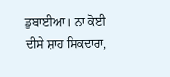ਡੁਬਾਈਆ। ਨਾ ਕੋਈ ਦੀਸੇ ਸ਼ਾਹ ਸਿਕਦਾਰਾ,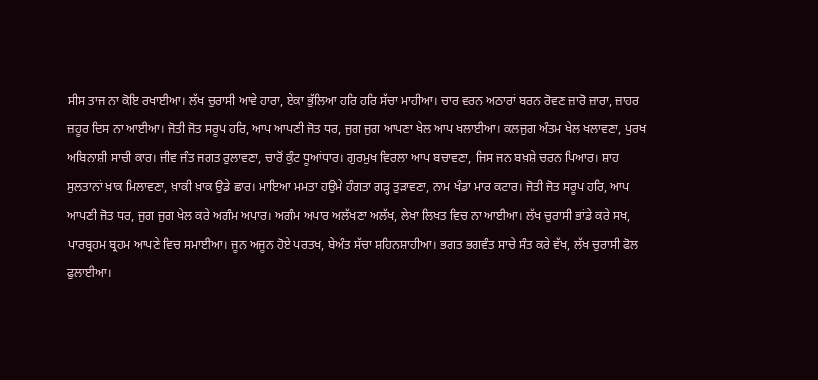ਸੀਸ ਤਾਜ ਨਾ ਕੋਇ ਰਖਾਈਆ। ਲੱਖ ਚੁਰਾਸੀ ਆਵੇ ਹਾਰਾ, ਏਕਾ ਭੁੱਲਿਆ ਹਰਿ ਹਰਿ ਸੱਚਾ ਮਾਹੀਆ। ਚਾਰ ਵਰਨ ਅਠਾਰਾਂ ਬਰਨ ਰੋਵਣ ਜ਼ਾਰੋ ਜ਼ਾਰਾ, ਜ਼ਾਹਰ ਜ਼ਹੂਰ ਦਿਸ ਨਾ ਆਈਆ। ਜੋਤੀ ਜੋਤ ਸਰੂਪ ਹਰਿ, ਆਪ ਆਪਣੀ ਜੋਤ ਧਰ, ਜੁਗ ਜੁਗ ਆਪਣਾ ਖੇਲ ਆਪ ਖਲਾਈਆ। ਕਲਜੁਗ ਅੰਤਮ ਖੇਲ ਖਲਾਵਣਾ, ਪੁਰਖ ਅਬਿਨਾਸ਼ੀ ਸਾਚੀ ਕਾਰ। ਜੀਵ ਜੰਤ ਜਗਤ ਰੁਲਾਵਣਾ, ਚਾਰੋਂ ਕੁੰਟ ਧੂਆਂਧਾਰ। ਗੁਰਮੁਖ ਵਿਰਲਾ ਆਪ ਬਚਾਵਣਾ, ਜਿਸ ਜਨ ਬਖ਼ਸ਼ੇ ਚਰਨ ਪਿਆਰ। ਸ਼ਾਹ ਸੁਲਤਾਨਾਂ ਖ਼ਾਕ ਮਿਲਾਵਣਾ, ਖ਼ਾਕੀ ਖ਼ਾਕ ਉਡੇ ਛਾਰ। ਮਾਇਆ ਮਮਤਾ ਹਉਮੇ ਹੰਗਤਾ ਗੜ੍ਹ ਤੁੜਾਵਣਾ, ਨਾਮ ਖੰਡਾ ਮਾਰ ਕਟਾਰ। ਜੋਤੀ ਜੋਤ ਸਰੂਪ ਹਰਿ, ਆਪ ਆਪਣੀ ਜੋਤ ਧਰ, ਜੁਗ ਜੁਗ ਖੇਲ ਕਰੇ ਅਗੰਮ ਅਪਾਰ। ਅਗੰਮ ਅਪਾਰ ਅਲੱਖਣਾ ਅਲੱਖ, ਲੇਖਾ ਲਿਖਤ ਵਿਚ ਨਾ ਆਈਆ। ਲੱਖ ਚੁਰਾਸੀ ਭਾਂਡੇ ਕਰੇ ਸਖ, ਪਾਰਬ੍ਰਹਮ ਬ੍ਰਹਮ ਆਪਣੇ ਵਿਚ ਸਮਾਈਆ। ਜੂਨ ਅਜੂਨ ਹੋਏ ਪਰਤਖ, ਬੇਅੰਤ ਸੱਚਾ ਸ਼ਹਿਨਸ਼ਾਹੀਆ। ਭਗਤ ਭਗਵੰਤ ਸਾਚੇ ਸੰਤ ਕਰੇ ਵੱਖ, ਲੱਖ ਚੁਰਾਸੀ ਫੋਲ ਫੁਲਾਈਆ।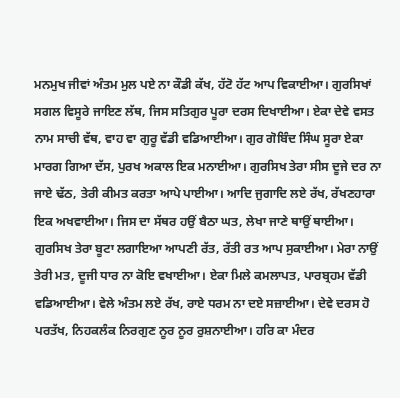ਮਨਮੁਖ ਜੀਵਾਂ ਅੰਤਮ ਮੁਲ ਪਏ ਨਾ ਕੌਡੀ ਕੱਖ, ਹੱਟੋ ਹੱਟ ਆਪ ਵਿਕਾਈਆ। ਗੁਰਸਿਖਾਂ ਸਗਲ ਵਿਸੂਰੇ ਜਾਇਣ ਲੱਥ, ਜਿਸ ਸਤਿਗੁਰ ਪੂਰਾ ਦਰਸ ਦਿਖਾਈਆ। ਏਕਾ ਦੇਵੇ ਵਸਤ ਨਾਮ ਸਾਚੀ ਵੱਥ, ਵਾਹ ਵਾ ਗੁਰੂ ਵੱਡੀ ਵਡਿਆਈਆ। ਗੁਰ ਗੋਬਿੰਦ ਸਿੰਘ ਸੂਰਾ ਏਕਾ ਮਾਰਗ ਗਿਆ ਦੱਸ, ਪੁਰਖ ਅਕਾਲ ਇਕ ਮਨਾਈਆ। ਗੁਰਸਿਖ ਤੇਰਾ ਸੀਸ ਦੂਜੇ ਦਰ ਨਾ ਜਾਏ ਢੱਠ, ਤੇਰੀ ਕੀਮਤ ਕਰਤਾ ਆਪੇ ਪਾਈਆ। ਆਦਿ ਜੁਗਾਦਿ ਲਏ ਰੱਖ, ਰੱਖਣਹਾਰਾ ਇਕ ਅਖਵਾਈਆ। ਜਿਸ ਦਾ ਸੱਥਰ ਹਉਂ ਬੈਠਾ ਘਤ, ਲੇਖਾ ਜਾਣੇ ਥਾਉਂ ਥਾਈਆ। ਗੁਰਸਿਖ ਤੇਰਾ ਬੂਟਾ ਲਗਾਇਆ ਆਪਣੀ ਰੱਤ, ਰੱਤੀ ਰਤ ਆਪ ਸੁਕਾਈਆ। ਮੇਰਾ ਨਾਉਂ ਤੇਰੀ ਮਤ, ਦੂਜੀ ਧਾਰ ਨਾ ਕੋਇ ਵਖਾਈਆ। ਏਕਾ ਮਿਲੇ ਕਮਲਾਪਤ, ਪਾਰਬ੍ਰਹਮ ਵੱਡੀ ਵਡਿਆਈਆ। ਵੇਲੇ ਅੰਤਮ ਲਏ ਰੱਖ, ਰਾਏ ਧਰਮ ਨਾ ਦਏ ਸਜ਼ਾਈਆ। ਦੇਵੇ ਦਰਸ ਹੋ ਪਰਤੱਖ, ਨਿਹਕਲੰਕ ਨਿਰਗੁਣ ਨੂਰ ਨੂਰ ਰੁਸ਼ਨਾਈਆ। ਹਰਿ ਕਾ ਮੰਦਰ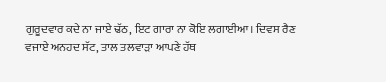ਗੁਰੂਦਵਾਰ ਕਦੇ ਨਾ ਜਾਏ ਢੱਠ, ਇਟ ਗਾਰਾ ਨਾ ਕੋਇ ਲਗਾਈਆ। ਦਿਵਸ ਰੈਣ ਵਜਾਏ ਅਨਹਦ ਸੱਟ, ਤਾਲ ਤਲਵਾੜਾ ਆਪਣੇ ਹੱਥ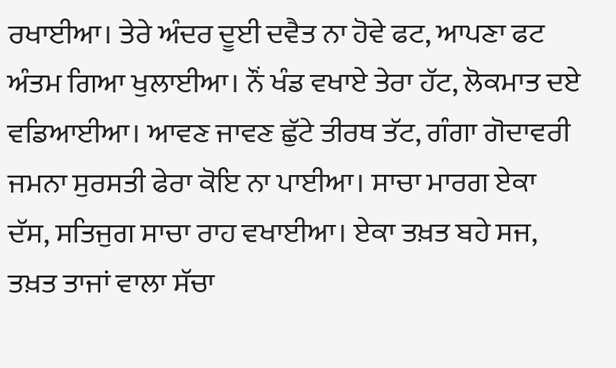ਰਖਾਈਆ। ਤੇਰੇ ਅੰਦਰ ਦੂਈ ਦਵੈਤ ਨਾ ਹੋਵੇ ਫਟ, ਆਪਣਾ ਫਟ ਅੰਤਮ ਗਿਆ ਖੁਲਾਈਆ। ਨੌਂ ਖੰਡ ਵਖਾਏ ਤੇਰਾ ਹੱਟ, ਲੋਕਮਾਤ ਦਏ ਵਡਿਆਈਆ। ਆਵਣ ਜਾਵਣ ਛੁੱਟੇ ਤੀਰਥ ਤੱਟ, ਗੰਗਾ ਗੋਦਾਵਰੀ ਜਮਨਾ ਸੁਰਸਤੀ ਫੇਰਾ ਕੋਇ ਨਾ ਪਾਈਆ। ਸਾਚਾ ਮਾਰਗ ਏਕਾ ਦੱਸ, ਸਤਿਜੁਗ ਸਾਚਾ ਰਾਹ ਵਖਾਈਆ। ਏਕਾ ਤਖ਼ਤ ਬਹੇ ਸਜ, ਤਖ਼ਤ ਤਾਜਾਂ ਵਾਲਾ ਸੱਚਾ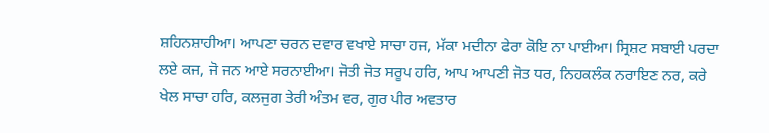ਸ਼ਹਿਨਸ਼ਾਹੀਆ। ਆਪਣਾ ਚਰਨ ਦਵਾਰ ਵਖਾਏ ਸਾਚਾ ਹਜ, ਮੱਕਾ ਮਦੀਨਾ ਫੇਰਾ ਕੋਇ ਨਾ ਪਾਈਆ। ਸ੍ਰਿਸ਼ਟ ਸਬਾਈ ਪਰਦਾ ਲਏ ਕਜ, ਜੋ ਜਨ ਆਏ ਸਰਨਾਈਆ। ਜੋਤੀ ਜੋਤ ਸਰੂਪ ਹਰਿ, ਆਪ ਆਪਣੀ ਜੋਤ ਧਰ, ਨਿਹਕਲੰਕ ਨਰਾਇਣ ਨਰ, ਕਰੇ ਖੇਲ ਸਾਚਾ ਹਰਿ, ਕਲਜੁਗ ਤੇਰੀ ਅੰਤਮ ਵਰ, ਗੁਰ ਪੀਰ ਅਵਤਾਰ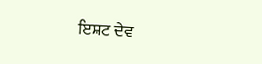ਇਸ਼ਟ ਦੇਵ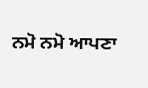ਨਮੋ ਨਮੋ ਆਪਣਾ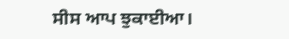ਸੀਸ ਆਪ ਝੁਕਾਈਆ।